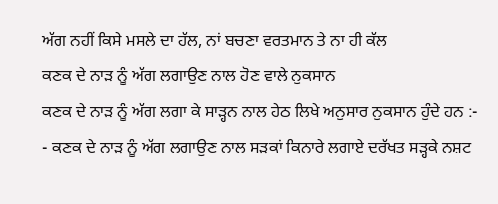ਅੱਗ ਨਹੀਂ ਕਿਸੇ ਮਸਲੇ ਦਾ ਹੱਲ, ਨਾਂ ਬਚਣਾ ਵਰਤਮਾਨ ਤੇ ਨਾ ਹੀ ਕੱਲ
ਕਣਕ ਦੇ ਨਾੜ ਨੂੰ ਅੱਗ ਲਗਾਉਣ ਨਾਲ ਹੋਣ ਵਾਲੇ ਨੁਕਸਾਨ
ਕਣਕ ਦੇ ਨਾੜ ਨੂੰ ਅੱਗ ਲਗਾ ਕੇ ਸਾੜ੍ਹਨ ਨਾਲ ਹੇਠ ਲਿਖੇ ਅਨੁਸਾਰ ਨੁਕਸਾਨ ਹੁੰਦੇ ਹਨ :-
- ਕਣਕ ਦੇ ਨਾੜ ਨੂੰ ਅੱਗ ਲਗਾਉਣ ਨਾਲ ਸੜਕਾਂ ਕਿਨਾਰੇ ਲਗਾਏ ਦਰੱਖਤ ਸੜ੍ਹਕੇ ਨਸ਼ਟ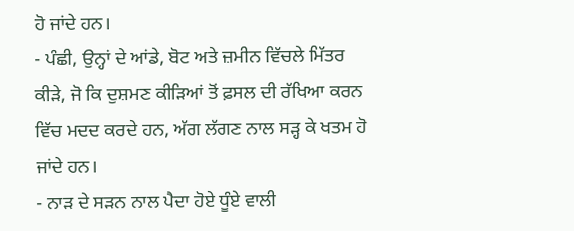ਹੋ ਜਾਂਦੇ ਹਨ।
- ਪੰਛੀ, ਉਨ੍ਹਾਂ ਦੇ ਆਂਡੇ, ਬੋਟ ਅਤੇ ਜ਼ਮੀਨ ਵਿੱਚਲੇ ਮਿੱਤਰ ਕੀੜੇ, ਜੋ ਕਿ ਦੁਸ਼ਮਣ ਕੀੜਿਆਂ ਤੋਂ ਫ਼ਸਲ ਦੀ ਰੱਖਿਆ ਕਰਨ ਵਿੱਚ ਮਦਦ ਕਰਦੇ ਹਨ, ਅੱਗ ਲੱਗਣ ਨਾਲ ਸੜ੍ਹ ਕੇ ਖਤਮ ਹੋ ਜਾਂਦੇ ਹਨ।
- ਨਾੜ ਦੇ ਸੜਨ ਨਾਲ ਪੈਦਾ ਹੋਏ ਧੂੰਏ ਵਾਲੀ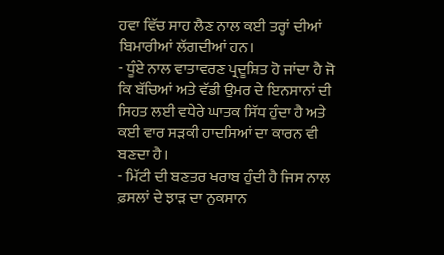ਹਵਾ ਵਿੱਚ ਸਾਹ ਲੈਣ ਨਾਲ ਕਈ ਤਰ੍ਹਾਂ ਦੀਆਂ ਬਿਮਾਰੀਆਂ ਲੱਗਦੀਆਂ ਹਨ।
- ਧੂੰਏ ਨਾਲ ਵਾਤਾਵਰਣ ਪ੍ਰਦੂਸ਼ਿਤ ਹੋ ਜਾਂਦਾ ਹੈ ਜੋ ਕਿ ਬੱਚਿਆਂ ਅਤੇ ਵੱਡੀ ਉਮਰ ਦੇ ਇਨਸਾਨਾਂ ਦੀ ਸਿਹਤ ਲਈ ਵਧੇਰੇ ਘਾਤਕ ਸਿੱਧ ਹੁੰਦਾ ਹੈ ਅਤੇ ਕਈ ਵਾਰ ਸੜਕੀ ਹਾਦਸਿਆਂ ਦਾ ਕਾਰਨ ਵੀ ਬਣਦਾ ਹੈ।
- ਮਿੱਟੀ ਦੀ ਬਣਤਰ ਖਰਾਬ ਹੁੰਦੀ ਹੈ ਜਿਸ ਨਾਲ ਫ਼ਸਲਾਂ ਦੇ ਝਾੜ ਦਾ ਨੁਕਸਾਨ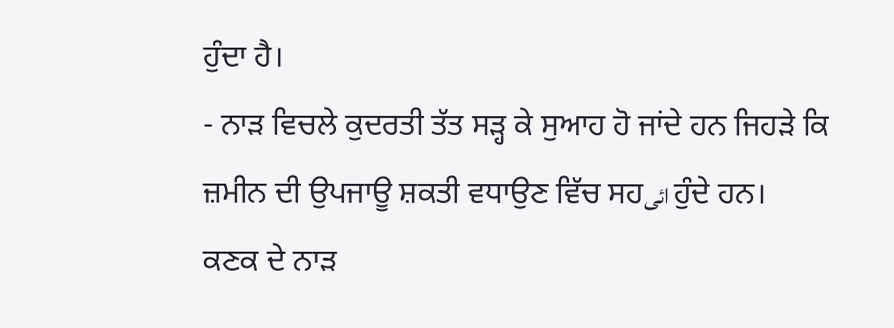ਹੁੰਦਾ ਹੈ।
- ਨਾੜ ਵਿਚਲੇ ਕੁਦਰਤੀ ਤੱਤ ਸੜ੍ਹ ਕੇ ਸੁਆਹ ਹੋ ਜਾਂਦੇ ਹਨ ਜਿਹੜੇ ਕਿ ਜ਼ਮੀਨ ਦੀ ਉਪਜਾਊ ਸ਼ਕਤੀ ਵਧਾਉਣ ਵਿੱਚ ਸਹائی ਹੁੰਦੇ ਹਨ।
ਕਣਕ ਦੇ ਨਾੜ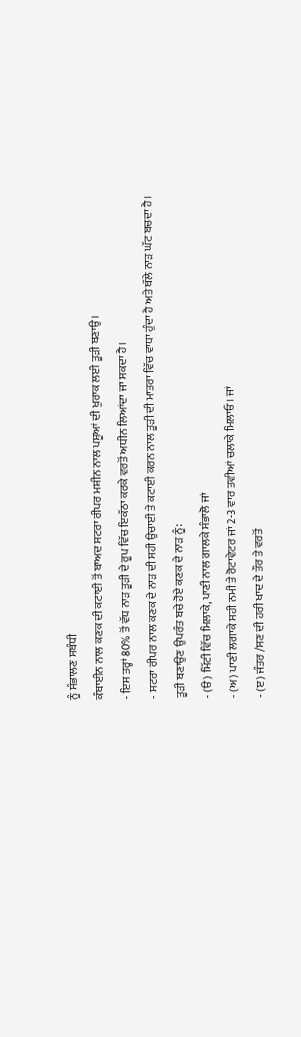ਨੂੰ ਸੰਭਾਲਣ ਸਬੰਧੀ
ਕੰਬਾਈਨ ਨਾਲ ਕਣਕ ਦੀ ਕਟਾਈ ਤੋਂ ਬਾਅਦ ਸਟਰਾ ਰੀਪਰ ਮਸ਼ੀਨ ਨਾਲ ਪਸ਼ੂਆਂ ਦੀ ਖੁਰਾਕ ਲਈ ਤੂੜੀ ਬਣਾਉ।
- ਇਸ ਤਰ੍ਹਾਂ 80% ਤੋਂ ਵੱਧ ਨਾੜ ਤੂੜੀ ਦੇ ਰੂਪ ਵਿੱਚ ਇਕੱਠਾ ਕਰਕੇ ਵਰਤੋਂ ਅਧੀਨ ਲਿਆਂਦਾ ਜਾ ਸਕਦਾ ਹੈ।
- ਸਟਰਾ ਰੀਪਰ ਨਾਲ ਕਣਕ ਦੇ ਨਾੜ ਦੀ ਸਹੀ ਉਚਾਈ ਤੇ ਕਟਾਈ ਕਰਨ ਨਾਲ ਤੂੜੀ ਦੀ ਮਾਤਰਾ ਵਿੱਚ ਵਾਧਾ ਹੁੰਦਾ ਹੈ ਅਤੇ ਥੱਲੇ ਨਾੜ ਘੱਟ ਬਚਦਾ ਹੈ।
ਤੂੜੀ ਬਣਾਉਣ ਉਪਰੰਤ ਬਚੇ ਹੋਏ ਕਣਕ ਦੇ ਨਾੜ ਨੂੰ:
- (ੳ) ਮਿੱਟੀ ਵਿੱਚ ਮਿਲਾਕੇ, ਪਾਣੀ ਨਾਲ ਗਾਲਕੇ ਸੰਭਾਲੋ ਜਾਂ
- (ਅ) ਪਾਣੀ ਲਗਾਕੇ ਸਹੀ ਨਮੀ ਤੇ ਰੋਟਾਵੇਟਰ ਜਾਂ 2-3 ਵਾਰ ਤਵੀਆਂ ਚਲਾਕੇ ਮਿਲਾਓ। ਜਾਂ
- (ੲ) ਜੰਤਰ /ਸਣ ਦੀ ਹਰੀ ਖਾਦ ਦੇ ਤੌਰ ਤੇ ਵਰਤੋਂ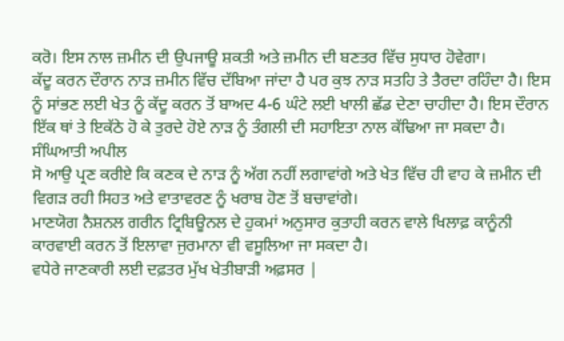ਕਰੋ। ਇਸ ਨਾਲ ਜ਼ਮੀਨ ਦੀ ਉਪਜਾਊ ਸ਼ਕਤੀ ਅਤੇ ਜ਼ਮੀਨ ਦੀ ਬਣਤਰ ਵਿੱਚ ਸੁਧਾਰ ਹੋਵੇਗਾ।
ਕੱਦੂ ਕਰਨ ਦੌਰਾਨ ਨਾੜ ਜ਼ਮੀਨ ਵਿੱਚ ਦੱਬਿਆ ਜਾਂਦਾ ਹੈ ਪਰ ਕੁਝ ਨਾੜ ਸਤਹਿ ਤੇ ਤੈਰਦਾ ਰਹਿੰਦਾ ਹੈ। ਇਸ ਨੂੰ ਸਾਂਭਣ ਲਈ ਖੇਤ ਨੂੰ ਕੱਦੂ ਕਰਨ ਤੋਂ ਬਾਅਦ 4-6 ਘੰਟੇ ਲਈ ਖਾਲੀ ਛੱਡ ਦੇਣਾ ਚਾਹੀਦਾ ਹੈ। ਇਸ ਦੌਰਾਨ ਇੱਕ ਥਾਂ ਤੇ ਇਕੱਠੇ ਹੋ ਕੇ ਤੁਰਦੇ ਹੋਏ ਨਾੜ ਨੂੰ ਤੰਗਲੀ ਦੀ ਸਹਾਇਤਾ ਨਾਲ ਕੱਢਿਆ ਜਾ ਸਕਦਾ ਹੈ।
ਸੰਘਿਆਤੀ ਅਪੀਲ
ਸੋ ਆਉ ਪ੍ਰਣ ਕਰੀਏ ਕਿ ਕਣਕ ਦੇ ਨਾੜ ਨੂੰ ਅੱਗ ਨਹੀਂ ਲਗਾਵਾਂਗੇ ਅਤੇ ਖੇਤ ਵਿੱਚ ਹੀ ਵਾਹ ਕੇ ਜ਼ਮੀਨ ਦੀ ਵਿਗੜ ਰਹੀ ਸਿਹਤ ਅਤੇ ਵਾਤਾਵਰਣ ਨੂੰ ਖਰਾਬ ਹੋਣ ਤੋਂ ਬਚਾਵਾਂਗੇ।
ਮਾਣਯੋਗ ਨੈਸ਼ਨਲ ਗਰੀਨ ਟ੍ਰਿਬਿਊਨਲ ਦੇ ਹੁਕਮਾਂ ਅਨੁਸਾਰ ਕੁਤਾਹੀ ਕਰਨ ਵਾਲੇ ਖਿਲਾਫ਼ ਕਾਨੂੰਨੀ ਕਾਰਵਾਈ ਕਰਨ ਤੋਂ ਇਲਾਵਾ ਜੁਰਮਾਨਾ ਵੀ ਵਸੂਲਿਆ ਜਾ ਸਕਦਾ ਹੈ।
ਵਧੇਰੇ ਜਾਣਕਾਰੀ ਲਈ ਦਫ਼ਤਰ ਮੁੱਖ ਖੇਤੀਬਾੜੀ ਅਫ਼ਸਰ |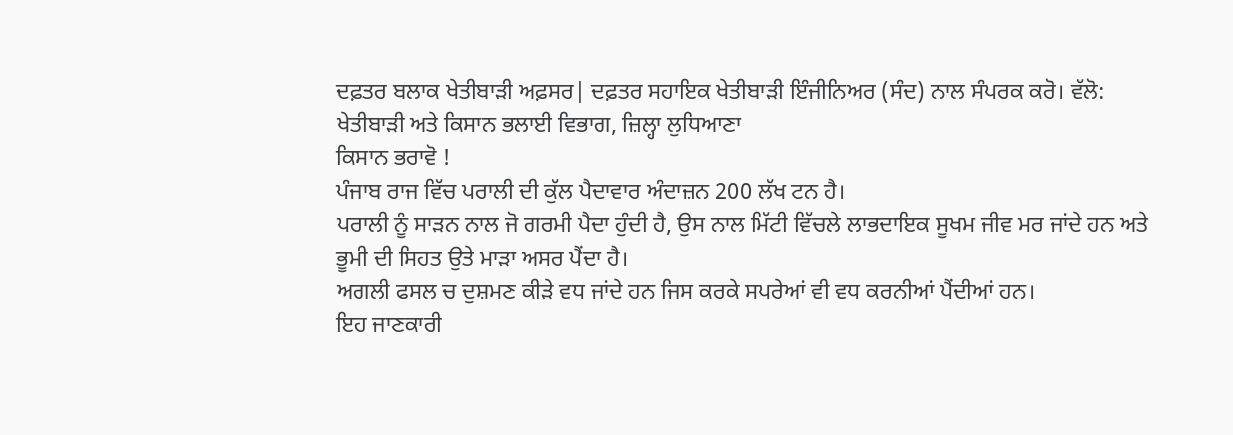ਦਫ਼ਤਰ ਬਲਾਕ ਖੇਤੀਬਾੜੀ ਅਫ਼ਸਰ| ਦਫ਼ਤਰ ਸਹਾਇਕ ਖੇਤੀਬਾੜੀ ਇੰਜੀਨਿਅਰ (ਸੰਦ) ਨਾਲ ਸੰਪਰਕ ਕਰੋ। ਵੱਲੋ: ਖੇਤੀਬਾੜੀ ਅਤੇ ਕਿਸਾਨ ਭਲਾਈ ਵਿਭਾਗ, ਜ਼ਿਲ੍ਹਾ ਲੁਧਿਆਣਾ
ਕਿਸਾਨ ਭਰਾਵੋ !
ਪੰਜਾਬ ਰਾਜ ਵਿੱਚ ਪਰਾਲੀ ਦੀ ਕੁੱਲ ਪੈਦਾਵਾਰ ਅੰਦਾਜ਼ਨ 200 ਲੱਖ ਟਨ ਹੈ।
ਪਰਾਲੀ ਨੂੰ ਸਾੜਨ ਨਾਲ ਜੋ ਗਰਮੀ ਪੈਦਾ ਹੁੰਦੀ ਹੈ, ਉਸ ਨਾਲ ਮਿੱਟੀ ਵਿੱਚਲੇ ਲਾਭਦਾਇਕ ਸੂਖਮ ਜੀਵ ਮਰ ਜਾਂਦੇ ਹਨ ਅਤੇ ਭੂਮੀ ਦੀ ਸਿਹਤ ਉਤੇ ਮਾੜਾ ਅਸਰ ਪੈਂਦਾ ਹੈ।
ਅਗਲੀ ਫਸਲ ਚ ਦੁਸ਼ਮਣ ਕੀੜੇ ਵਧ ਜਾਂਦੇ ਹਨ ਜਿਸ ਕਰਕੇ ਸਪਰੇਆਂ ਵੀ ਵਧ ਕਰਨੀਆਂ ਪੈਂਦੀਆਂ ਹਨ।
ਇਹ ਜਾਣਕਾਰੀ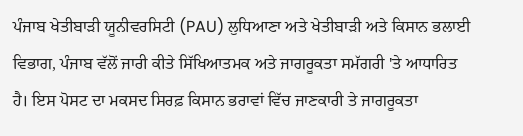ਪੰਜਾਬ ਖੇਤੀਬਾੜੀ ਯੂਨੀਵਰਸਿਟੀ (PAU) ਲੁਧਿਆਣਾ ਅਤੇ ਖੇਤੀਬਾੜੀ ਅਤੇ ਕਿਸਾਨ ਭਲਾਈ ਵਿਭਾਗ, ਪੰਜਾਬ ਵੱਲੋਂ ਜਾਰੀ ਕੀਤੇ ਸਿੱਖਿਆਤਮਕ ਅਤੇ ਜਾਗਰੂਕਤਾ ਸਮੱਗਰੀ 'ਤੇ ਆਧਾਰਿਤ ਹੈ। ਇਸ ਪੋਸਟ ਦਾ ਮਕਸਦ ਸਿਰਫ਼ ਕਿਸਾਨ ਭਰਾਵਾਂ ਵਿੱਚ ਜਾਣਕਾਰੀ ਤੇ ਜਾਗਰੂਕਤਾ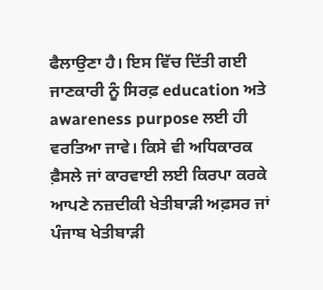ਫੈਲਾਉਣਾ ਹੈ। ਇਸ ਵਿੱਚ ਦਿੱਤੀ ਗਈ ਜਾਣਕਾਰੀ ਨੂੰ ਸਿਰਫ਼ education ਅਤੇ awareness purpose ਲਈ ਹੀ ਵਰਤਿਆ ਜਾਵੇ। ਕਿਸੇ ਵੀ ਅਧਿਕਾਰਕ ਫ਼ੈਸਲੇ ਜਾਂ ਕਾਰਵਾਈ ਲਈ ਕਿਰਪਾ ਕਰਕੇ ਆਪਣੇ ਨਜ਼ਦੀਕੀ ਖੇਤੀਬਾੜੀ ਅਫ਼ਸਰ ਜਾਂ ਪੰਜਾਬ ਖੇਤੀਬਾੜੀ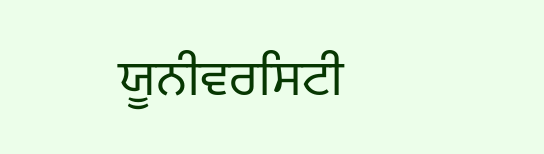ਯੂਨੀਵਰਸਿਟੀ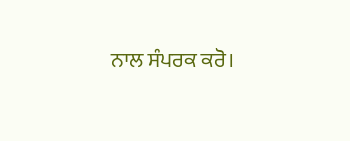ਨਾਲ ਸੰਪਰਕ ਕਰੋ।